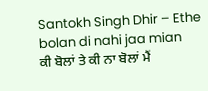Santokh Singh Dhir – Ethe bolan di nahi jaa mian
ਕੀ ਬੋਲਾਂ ਤੇ ਕੀ ਨਾ ਬੋਲਾਂ ਮੈਂ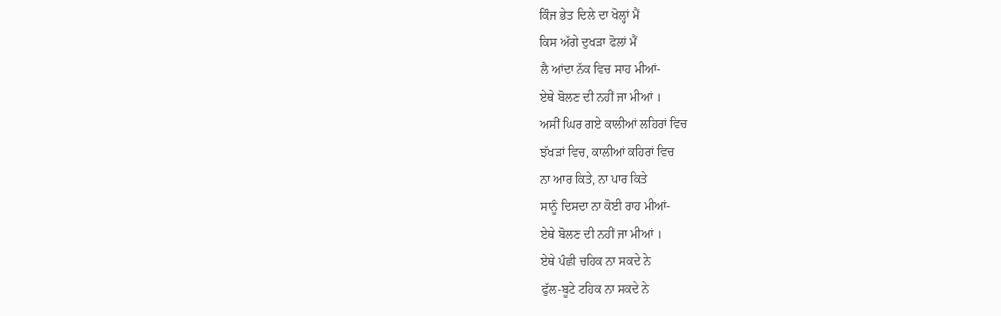ਕਿੰਜ ਭੇਤ ਦਿਲੇ ਦਾ ਖੋਲ੍ਹਾਂ ਮੈਂ
ਕਿਸ ਅੱਗੇ ਦੁਖੜਾ ਫੋਲਾਂ ਮੈਂ
ਲੈ ਆਂਦਾ ਨੱਕ ਵਿਚ ਸਾਹ ਮੀਆਂ-
ਏਥੇ ਬੋਲਣ ਦੀ ਨਹੀਂ ਜਾ ਮੀਆਂ ।
ਅਸੀਂ ਘਿਰ ਗਏ ਕਾਲੀਆਂ ਲਹਿਰਾਂ ਵਿਚ
ਝੱਖੜਾਂ ਵਿਚ, ਕਾਲੀਆਂ ਕਹਿਰਾਂ ਵਿਚ
ਨਾ ਆਰ ਕਿਤੇ, ਨਾ ਪਾਰ ਕਿਤੇ
ਸਾਨੂੰ ਦਿਸਦਾ ਨਾ ਕੋਈ ਰਾਹ ਮੀਆਂ-
ਏਥੇ ਬੋਲਣ ਦੀ ਨਹੀਂ ਜਾ ਮੀਆਂ ।
ਏਥੇ ਪੰਛੀ ਚਹਿਕ ਨਾ ਸਕਦੇ ਨੇ
ਫੁੱਲ-ਬੂਟੇ ਟਹਿਕ ਨਾ ਸਕਦੇ ਨੇ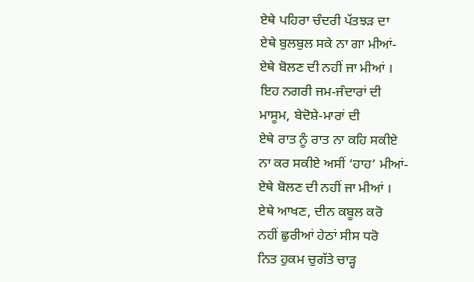ਏਥੇ ਪਹਿਰਾ ਚੰਦਰੀ ਪੱਤਝੜ ਦਾ
ਏਥੇ ਬੁਲਬੁਲ ਸਕੇ ਨਾ ਗਾ ਮੀਆਂ-
ਏਥੇ ਬੋਲਣ ਦੀ ਨਹੀਂ ਜਾ ਮੀਆਂ ।
ਇਹ ਨਗਰੀ ਜਮ-ਜੰਦਾਰਾਂ ਦੀ
ਮਾਸੂਮ, ਬੇਦੋਸ਼ੇ-ਮਾਰਾਂ ਦੀ
ਏਥੇ ਰਾਤ ਨੂੰ ਰਾਤ ਨਾ ਕਹਿ ਸਕੀਏ
ਨਾ ਕਰ ਸਕੀਏ ਅਸੀਂ ‘ਹਾਹ’ ਮੀਆਂ-
ਏਥੇ ਬੋਲਣ ਦੀ ਨਹੀਂ ਜਾ ਮੀਆਂ ।
ਏਥੇ ਆਖਣ, ਦੀਨ ਕਬੂਲ ਕਰੋ
ਨਹੀਂ ਛੁਰੀਆਂ ਹੇਠਾਂ ਸੀਸ ਧਰੋ
ਨਿਤ ਹੁਕਮ ਚੁਗੱਤੇ ਚਾੜ੍ਹ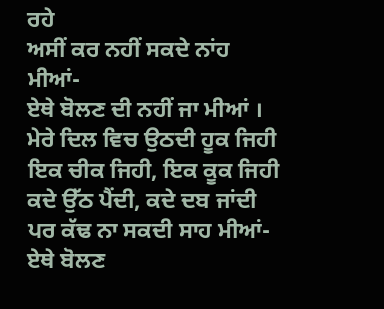ਰਹੇ
ਅਸੀਂ ਕਰ ਨਹੀਂ ਸਕਦੇ ਨਾਂਹ ਮੀਆਂ-
ਏਥੇ ਬੋਲਣ ਦੀ ਨਹੀਂ ਜਾ ਮੀਆਂ ।
ਮੇਰੇ ਦਿਲ ਵਿਚ ਉਠਦੀ ਹੂਕ ਜਿਹੀ
ਇਕ ਚੀਕ ਜਿਹੀ, ਇਕ ਕੂਕ ਜਿਹੀ
ਕਦੇ ਉੱਠ ਪੈਂਦੀ, ਕਦੇ ਦਬ ਜਾਂਦੀ
ਪਰ ਕੱਢ ਨਾ ਸਕਦੀ ਸਾਹ ਮੀਆਂ-
ਏਥੇ ਬੋਲਣ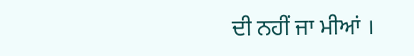ਦੀ ਨਹੀਂ ਜਾ ਮੀਆਂ ।